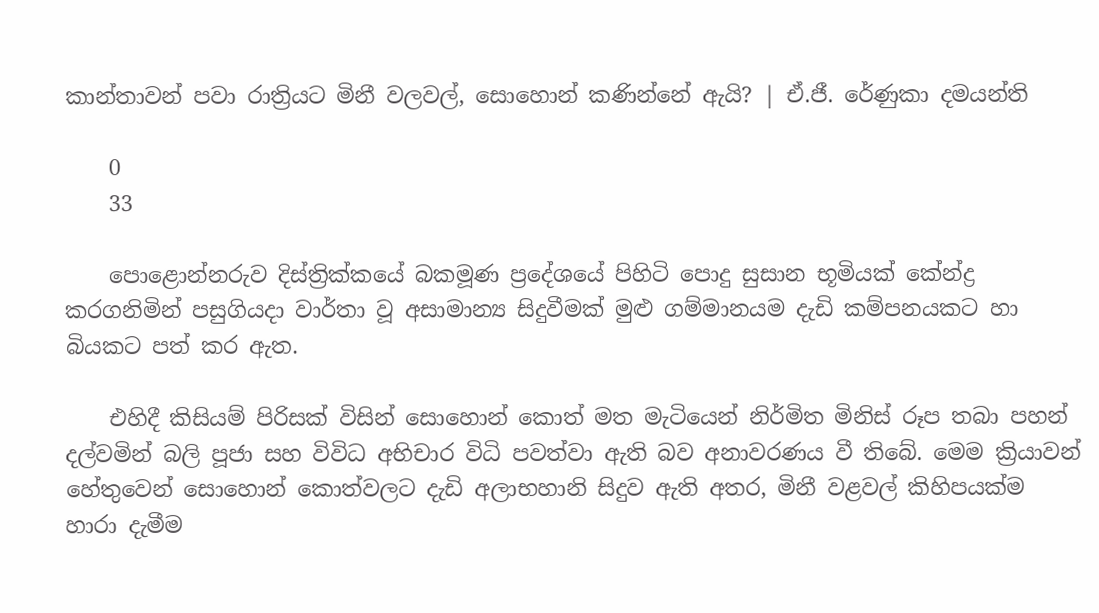කාන්තාවන් පවා රාත්‍රියට මිනී වලවල්, සොහොන් කණින්නේ ඇයි? | ඒ.ජී. රේණුකා දමයන්ති

    0
    33

    පොළොන්නරුව දිස්ත්‍රික්කයේ බකමූණ ප්‍රදේශයේ පිහිටි පොදු සුසාන භූමියක් කේන්ද්‍ර කරගනිමින් පසුගියදා වාර්තා වූ අසාමාන්‍ය සිදුවීමක් මුළු ගම්මානයම දැඩි කම්පනයකට හා බියකට පත් කර ඇත.

    එහිදී කිසියම් පිරිසක් විසින් සොහොන් කොත් මත මැටියෙන් නිර්මිත මිනිස් රූප තබා පහන් දල්වමින් බලි පූජා සහ විවිධ අභිචාර විධි පවත්වා ඇති බව අනාවරණය වී තිබේ. මෙම ක්‍රියාවන් හේතුවෙන් සොහොන් කොත්වලට දැඩි අලාභහානි සිදුව ඇති අතර, මිනී වළවල් කිහිපයක්ම හාරා දැමීම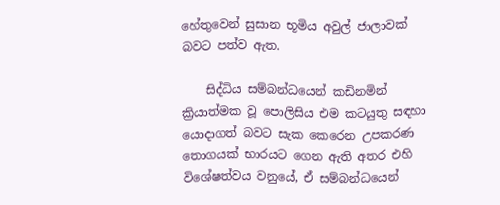හේතුවෙන් සුසාන භූමිය අවුල් ජාලාවක් බවට පත්ව ඇත.

    සිද්ධිය සම්බන්ධයෙන් කඩිනමින් ක්‍රියාත්මක වූ පොලිසිය එම කටයුතු සඳහා යොදාගත් බවට සැක කෙරෙන උපකරණ තොගයක් භාරයට ගෙන ඇති අතර එහි විශේෂත්වය වනුයේ, ඒ සම්බන්ධයෙන්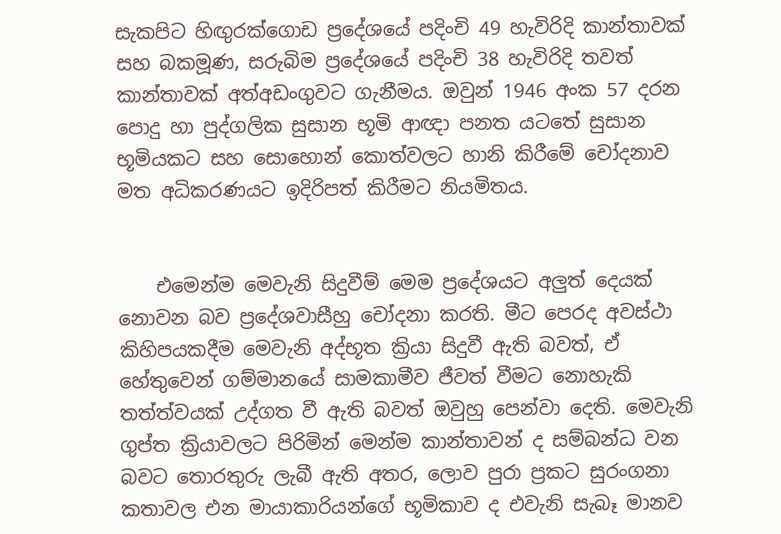සැකපිට හිඟුරක්ගොඩ ප්‍රදේශයේ පදිංචි 49 හැවිරිදි කාන්තාවක් සහ බකමූණ, සරුබිම ප්‍රදේශයේ පදිංචි 38 හැවිරිදි තවත් කාන්තාවක් අත්අඩංගුවට ගැනීමය. ඔවුන් 1946 අංක 57 දරන පොදු හා පුද්ගලික සුසාන භූමි ආඥා පනත යටතේ සුසාන භූමියකට සහ සොහොන් කොත්වලට හානි කිරීමේ චෝදනාව මත අධිකරණයට ඉදිරිපත් කිරීමට නියමිතය.


    එමෙන්ම මෙවැනි සිදුවීම් මෙම ප්‍රදේශයට අලුත් දෙයක් නොවන බව ප්‍රදේශවාසීහු චෝදනා කරති. මීට පෙරද අවස්ථා කිහිපයකදීම මෙවැනි අද්භූත ක්‍රියා සිදුවී ඇති බවත්, ඒ හේතුවෙන් ගම්මානයේ සාමකාමීව ජීවත් වීමට නොහැකි තත්ත්වයක් උද්ගත වී ඇති බවත් ඔවුහු පෙන්වා දෙති. මෙවැනි ගුප්ත ක්‍රියාවලට පිරිමින් මෙන්ම කාන්තාවන් ද සම්බන්ධ වන බවට තොරතුරු ලැබී ඇති අතර, ලොව පුරා ප්‍රකට සුරංගනා කතාවල එන මායාකාරියන්ගේ භූමිකාව ද එවැනි සැබෑ මානව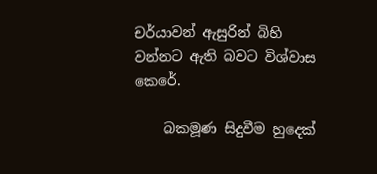චර්යාවන් ඇසුරින් බිහි වන්නට ඇති බවට විශ්වාස කෙරේ.

    බකමූණ සිදුවීම හුදෙක්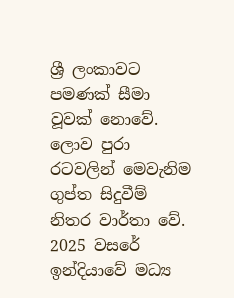ශ්‍රී ලංකාවට පමණක් සීමා වූවක් නොවේ. ලොව පුරා රටවලින් මෙවැනිම ගුප්ත සිදුවීම් නිතර වාර්තා වේ. 2025 වසරේ ඉන්දියාවේ මධ්‍ය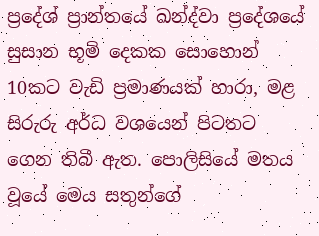ප්‍රදේශ් ප්‍රාන්තයේ ඛන්ද්වා ප්‍රදේශයේ සුසාන භූමි දෙකක සොහොන් 10කට වැඩි ප්‍රමාණයක් හාරා, මළ සිරුරු අර්ධ වශයෙන් පිටතට ගෙන තිබී ඇත. පොලිසියේ මතය වූයේ මෙය සතුන්ගේ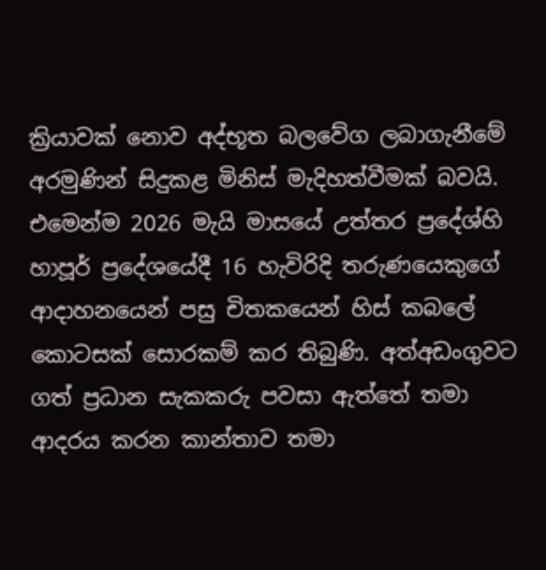ක්‍රියාවක් නොව අද්භූත බලවේග ලබාගැනීමේ අරමුණින් සිදුකළ මිනිස් මැදිහත්වීමක් බවයි. එමෙන්ම 2026 මැයි මාසයේ උත්තර ප්‍රදේශ්හි හාපූර් ප්‍රදේශයේදී 16 හැවිරිදි තරුණයෙකුගේ ආදාහනයෙන් පසු චිතකයෙන් හිස් කබලේ කොටසක් සොරකම් කර තිබුණි. අත්අඩංගුවට ගත් ප්‍රධාන සැකකරු පවසා ඇත්තේ තමා ආදරය කරන කාන්තාව තමා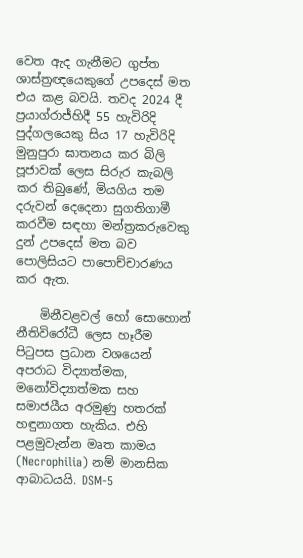වෙත ඇද ගැනීමට ගුප්ත ශාස්ත්‍රඥයෙකුගේ උපදෙස් මත එය කළ බවයි. තවද 2024 දී ප්‍රයාග්රාජ්හිදී 55 හැවිරිදි පුද්ගලයෙකු සිය 17 හැවිරිදි මුනුපුරා ඝාතනය කර බිලි පූජාවක් ලෙස සිරුර කැබලි කර තිබුණේ, මියගිය තම දරුවන් දෙදෙනා සුගතිගාමී කරවීම සඳහා මන්ත්‍රකරුවෙකු දුන් උපදෙස් මත බව පොලිසියට පාපොච්චාරණය කර ඇත.

    මිනීවළවල් හෝ සොහොන් නීතිවිරෝධී ලෙස හෑරීම පිටුපස ප්‍රධාන වශයෙන් අපරාධ විද්‍යාත්මක, මනෝවිද්‍යාත්මක සහ සමාජයීය අරමුණු හතරක් හඳුනාගත හැකිය. එහි පළමුවැන්න මෘත කාමය (Necrophilia) නම් මානසික ආබාධයයි. DSM-5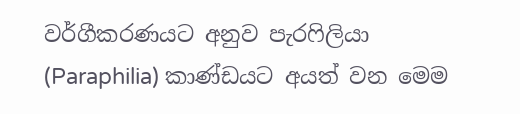වර්ගීකරණයට අනුව පැරෆිලියා (Paraphilia) කාණ්ඩයට අයත් වන මෙම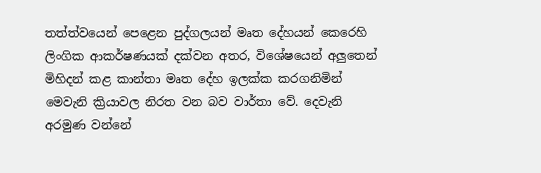තත්ත්වයෙන් පෙළෙන පුද්ගලයන් මෘත දේහයන් කෙරෙහි ලිංගික ආකර්ෂණයක් දක්වන අතර, විශේෂයෙන් අලුතෙන් මිහිදන් කළ කාන්තා මෘත දේහ ඉලක්ක කරගනිමින් මෙවැනි ක්‍රියාවල නිරත වන බව වාර්තා වේ. දෙවැනි අරමුණ වන්නේ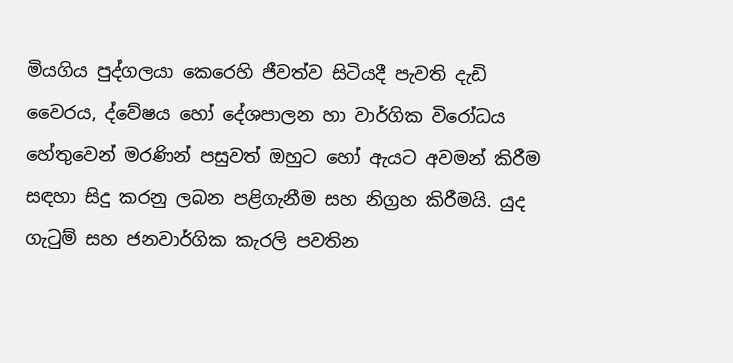මියගිය පුද්ගලයා කෙරෙහි ජීවත්ව සිටියදී පැවති දැඩි වෛරය, ද්වේෂය හෝ දේශපාලන හා වාර්ගික විරෝධය හේතුවෙන් මරණින් පසුවත් ඔහුට හෝ ඇයට අවමන් කිරීම සඳහා සිදු කරනු ලබන පළිගැනීම සහ නිග්‍රහ කිරීමයි. යුද ගැටුම් සහ ජනවාර්ගික කැරලි පවතින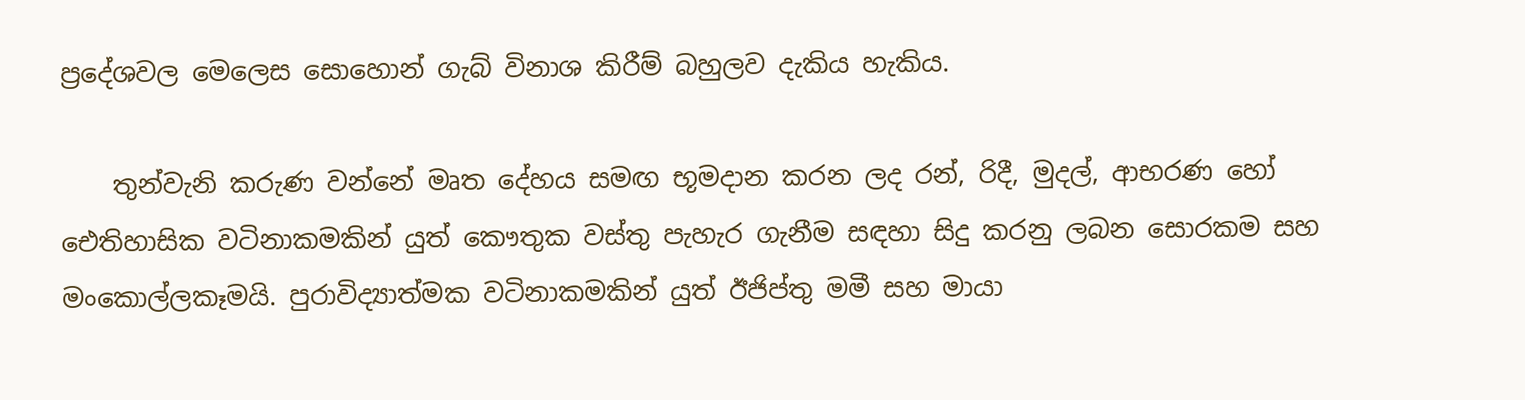ප්‍රදේශවල මෙලෙස සොහොන් ගැබ් විනාශ කිරීම් බහුලව දැකිය හැකිය.

    තුන්වැනි කරුණ වන්නේ මෘත දේහය සමඟ භූමදාන කරන ලද රන්, රිදී, මුදල්, ආභරණ හෝ ඓතිහාසික වටිනාකමකින් යුත් කෞතුක වස්තු පැහැර ගැනීම සඳහා සිදු කරනු ලබන සොරකම සහ මංකොල්ලකෑමයි. පුරාවිද්‍යාත්මක වටිනාකමකින් යුත් ඊජිප්තු මමී සහ මායා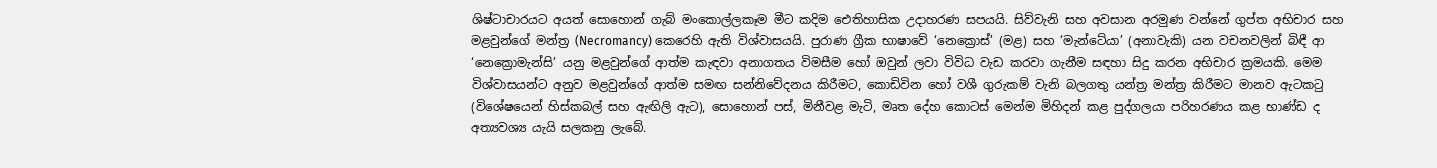ශිෂ්ටාචාරයට අයත් සොහොන් ගැබ් මංකොල්ලකෑම මීට කදිම ඓතිහාසික උදාහරණ සපයයි. සිව්වැනි සහ අවසාන අරමුණ වන්නේ ගුප්ත අභිචාර සහ මළවුන්ගේ මන්ත්‍ර (Necromancy) කෙරෙහි ඇති විශ්වාසයයි. පුරාණ ග්‍රීක භාෂාවේ ‘නෙක්‍රොස්’ (මළ) සහ ‘මැන්ටේයා’ (අනාවැකි) යන වචනවලින් බිඳී ආ ‘නෙක්‍රොමැන්සි’ යනු මළවුන්ගේ ආත්ම කැඳවා අනාගතය විමසීම හෝ ඔවුන් ලවා විවිධ වැඩ කරවා ගැනීම සඳහා සිදු කරන අභිචාර ක්‍රමයකි. මෙම විශ්වාසයන්ට අනුව මළවුන්ගේ ආත්ම සමඟ සන්නිවේදනය කිරීමට, කොඩිවින හෝ වශී ගුරුකම් වැනි බලගතු යන්ත්‍ර මන්ත්‍ර කිරීමට මානව ඇටකටු (විශේෂයෙන් හිස්කබල් සහ ඇඟිලි ඇට), සොහොන් පස්, මිනීවළ මැටි, මෘත දේහ කොටස් මෙන්ම මිහිදන් කළ පුද්ගලයා පරිහරණය කළ භාණ්ඩ ද අත්‍යවශ්‍ය යැයි සලකනු ලැබේ.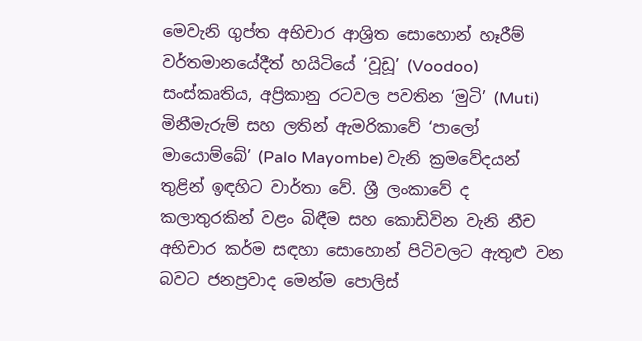මෙවැනි ගුප්ත අභිචාර ආශ්‍රිත සොහොන් හෑරීම් වර්තමානයේදීත් හයිටියේ ‘වූඩූ’ (Voodoo) සංස්කෘතිය, අප්‍රිකානු රටවල පවතින ‘මුටි’ (Muti) මිනීමැරුම් සහ ලතින් ඇමරිකාවේ ‘පාලෝ මායොම්බේ’ (Palo Mayombe) වැනි ක්‍රමවේදයන් තුළින් ඉඳහිට වාර්තා වේ. ශ්‍රී ලංකාවේ ද කලාතුරකින් වළං බිඳීම සහ කොඩිවින වැනි නීච අභිචාර කර්ම සඳහා සොහොන් පිටිවලට ඇතුළු වන බවට ජනප්‍රවාද මෙන්ම පොලිස්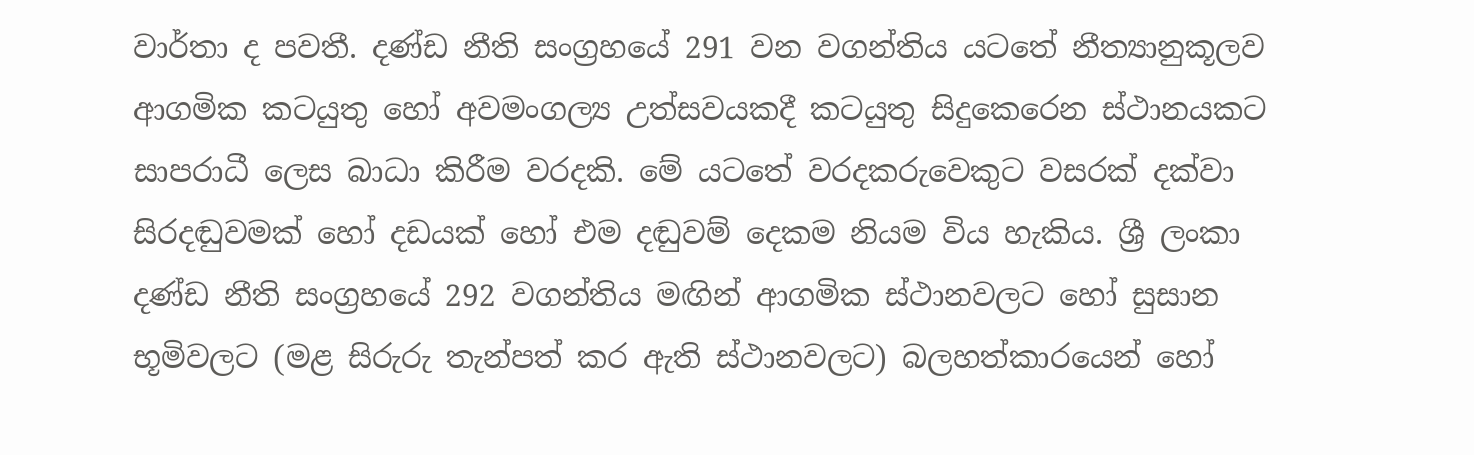වාර්තා ද පවතී. දණ්ඩ නීති සංග්‍රහයේ 291 වන වගන්තිය යටතේ නීත්‍යානුකූලව ආගමික කටයුතු හෝ අවමංගල්‍ය උත්සවයකදී කටයුතු සිදුකෙරෙන ස්ථානයකට සාපරාධී ලෙස බාධා කිරීම වරදකි. මේ යටතේ වරදකරුවෙකුට වසරක් දක්වා සිරදඬුවමක් හෝ දඩයක් හෝ එම දඬුවම් දෙකම නියම විය හැකිය. ශ්‍රී ලංකා දණ්ඩ නීති සංග්‍රහයේ 292 වගන්තිය මඟින් ආගමික ස්ථානවලට හෝ සුසාන භූමිවලට (මළ සිරුරු තැන්පත් කර ඇති ස්ථානවලට) බලහත්කාරයෙන් හෝ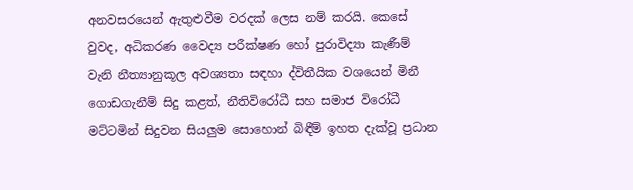අනවසරයෙන් ඇතුළුවීම වරදක් ලෙස නම් කරයි. කෙසේ වුවද, අධිකරණ වෛද්‍ය පරීක්ෂණ හෝ පුරාවිද්‍යා කැණීම් වැනි නීත්‍යානුකූල අවශ්‍යතා සඳහා ද්විතීයික වශයෙන් මිනී ගොඩගැනීම් සිදු කළත්, නීතිවිරෝධී සහ සමාජ විරෝධී මට්ටමින් සිදුවන සියලුම සොහොන් බිඳීම් ඉහත දැක්වූ ප්‍රධාන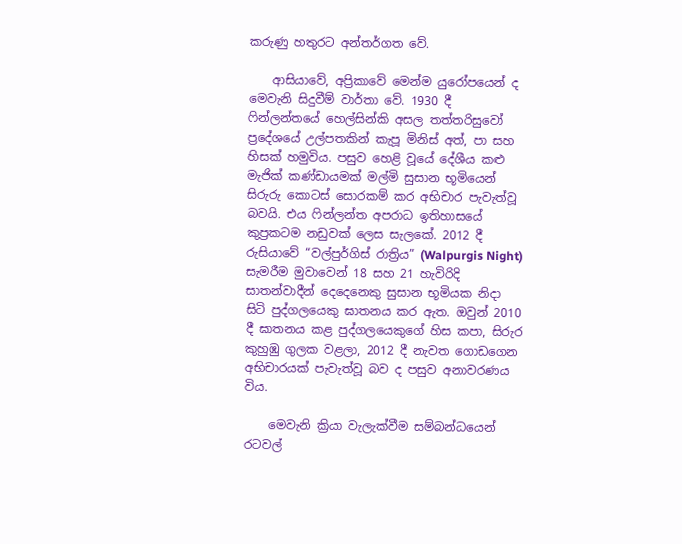කරුණු හතුරට අන්තර්ගත වේ.

    ආසියාවේ, අප්‍රිකාවේ මෙන්ම යුරෝපයෙන් ද මෙවැනි සිදුවීම් වාර්තා වේ. 1930 දී ෆින්ලන්තයේ හෙල්සින්කි අසල තත්තරිසුවෝ ප්‍රදේශයේ උල්පතකින් කැපූ මිනිස් අත්, පා සහ හිසක් හමුවිය. පසුව හෙළි වූයේ දේශීය කළු මැජික් කණ්ඩායමක් මල්මි සුසාන භූමියෙන් සිරුරු කොටස් සොරකම් කර අභිචාර පැවැත්වූ බවයි. එය ෆින්ලන්ත අපරාධ ඉතිහාසයේ කුප්‍රකටම නඩුවක් ලෙස සැලකේ. 2012 දී රුසියාවේ “වල්පුර්ගිස් රාත්‍රිය” (Walpurgis Night) සැමරීම මුවාවෙන් 18 සහ 21 හැවිරිදි සාතන්වාදීන් දෙදෙනෙකු සුසාන භූමියක නිදා සිටි පුද්ගලයෙකු ඝාතනය කර ඇත. ඔවුන් 2010 දී ඝාතනය කළ පුද්ගලයෙකුගේ හිස කපා, සිරුර කුහුඹු ගුලක වළලා, 2012 දී නැවත ගොඩගෙන අභිචාරයක් පැවැත්වූ බව ද පසුව අනාවරණය විය.

    මෙවැනි ක්‍රියා වැලැක්වීම සම්බන්ධයෙන් රටවල්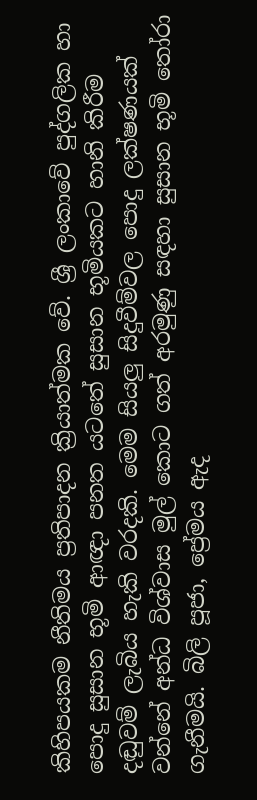කිහිපයකම නීතිමය ප්‍රතිපාදන ක්‍රියාත්මක වේ. ශ්‍රී ලංකාවේ පුද්ගලික හා පොදු සුසාන භූමි ආඥා පනත යටතේ සුසාන භූමියකට හානි කිරීම දඬුවම් ලැබිය හැකි වරදකි. මෙම සියලු සිදුවීම්වල පොදු ලක්ෂණයක් වන්නේ අන්ධ විශ්වාස මුල් කොට ගත් අරමුණු සඳහා සුසාන භූමි තෝරා ගැනීමයි. බිලි පූජා, ප්‍රේමය ඇද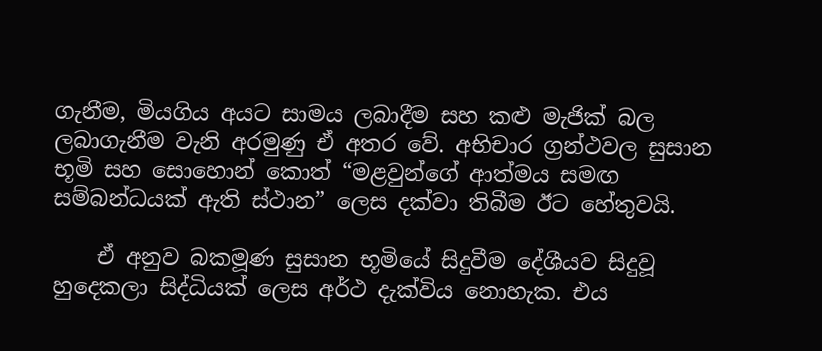ගැනීම, මියගිය අයට සාමය ලබාදීම සහ කළු මැජික් බල ලබාගැනීම වැනි අරමුණු ඒ අතර වේ. අභිචාර ග්‍රන්ථවල සුසාන භූමි සහ සොහොන් කොත් “මළවුන්ගේ ආත්මය සමඟ සම්බන්ධයක් ඇති ස්ථාන” ලෙස දක්වා තිබීම ඊට හේතුවයි.

    ඒ අනුව බකමූණ සුසාන භූමියේ සිදුවීම දේශීයව සිදුවූ හුදෙකලා සිද්ධියක් ලෙස අර්ථ දැක්විය නොහැක. එය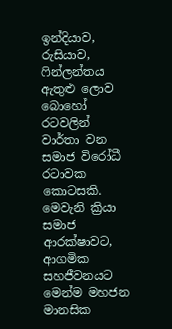ඉන්දියාව, රුසියාව, ෆින්ලන්තය ඇතුළු ලොව බොහෝ රටවලින් වාර්තා වන සමාජ විරෝධී රටාවක කොටසකි. මෙවැනි ක්‍රියා සමාජ ආරක්ෂාවට, ආගමික සහජීවනයට මෙන්ම මහජන මානසික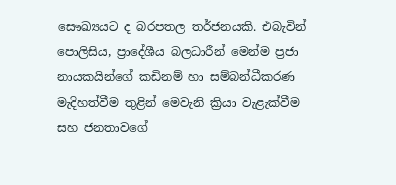සෞඛ්‍යයට ද බරපතල තර්ජනයකි. එබැවින් පොලිසිය, ප්‍රාදේශීය බලධාරීන් මෙන්ම ප්‍රජා නායකයින්ගේ කඩිනම් හා සම්බන්ධීකරණ මැදිහත්වීම තුළින් මෙවැනි ක්‍රියා වැළැක්වීම සහ ජනතාවගේ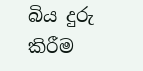බිය දුරු කිරීම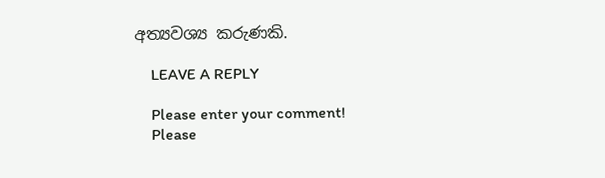අත්‍යවශ්‍ය කරුණකි.

    LEAVE A REPLY

    Please enter your comment!
    Please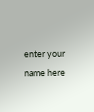enter your name here